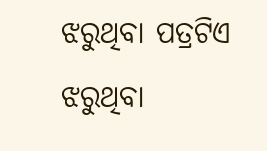ଝରୁଥିବା ପତ୍ରଟିଏ
ଝରୁଥିବା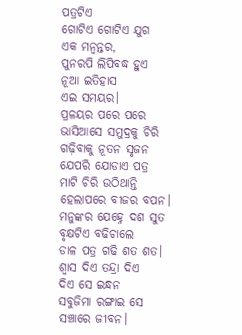ପତ୍ରଟିଏ
ଗୋଟିଏ ଗୋଟିଏ ଯୁଗ
ଏକ ମନ୍ବନ୍ତର,
ପୁନରପି ଲିପିବଦ୍ଧ ହୁଏ
ନୂଆ ଇତିହାସ
ଏଇ ସମୟର।
ପ୍ରଳୟର ପରେ ପରେ
ଭାସିଆସେ ସମୁଦ୍ରକୁ ଚିରି
ଗଢ଼ିବାକୁ ନୂତନ ସୃଜନ
ଯେପରି ଯୋଡାଏ ପତ୍ର
ମାଟି ଚିରି ଉଠିଥାନ୍ତି
ହେଲାପରେ ବୀଜର ବପନ।
ମନୁଙ୍କର ଯେହ୍ନେ ଦଶ ସୁତ
ବୃକ୍ଷଟିଏ ବଢିଚାଲେ
ଡାଳ ପତ୍ର ଗଢି ଶତ ଶତ।
ଶ୍ବାସ ଦିଏ ତନ୍ଦ୍ରା ଦିଏ
ଦିଏ ସେ ଇନ୍ଧନ
ସବୁଜିମା ରଙ୍ଗାଇ ସେ
ସଞ୍ଚାରେ ଜୀବନ।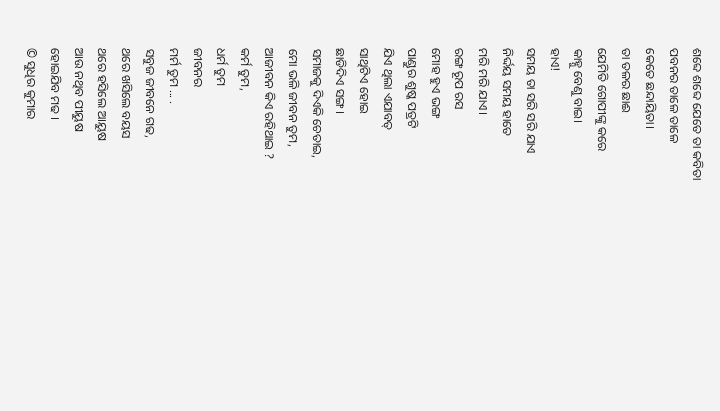ଶବ୍ଦେ ଶବ୍ଦେ ଯେତେ ତା କବିତା
ପବନର ତାଳେ ତାଳେ
କେତେ ଛନ୍ଦାୟିତା।
ତା ତଳର ଛାଈ
ଯେମିତି ଗୋପୀଙ୍କୁ କରେ
କାହ୍ନୁ ବେଣୁ ବାଇ।
ହାଏ!
ସମୟ ତା ସରି ସରି ଯାଏ
ନିର୍ଦ୍ଦୟ ସମୟ ହାତେ
ମରି ମରି ଯାଏ।
ରଙ୍ଗ ରୂପ ରସ
ମୋହ ହୁଏ ଭଙ୍ଗ
ପାଣ୍ଡୁର ଶୁଷ୍କ ପତ୍ରଟି
ଯିଏ ଥିଲା ଏଯାବତ୍
ସାଥିଟିଏ ହୋଇ
ଛାଡିଦିଏ ସଙ୍ଗ।
ସମାଜକୁ ଦିଏକି ଚେତାଇ,
ମୋ ଭଳି ଜୀବନ ତୁମ,
ଆଜୀବନ କିଏ ରହିଥାଇ ?
କର୍ମ ତୁମ,
ଧର୍ମ ତୁମ
ଜୀବନର
ମର୍ମ ତୁମ ... .
ସବୁଜ ଜୀବନେ ଗଢ,
ଥରେ ଖସିଲେ ବୟସ
ଥରେ ହସିଲେ ଆୟୁଷ
ଆଉ ନଥିବ ପୀୟୁଷ
ହୋଇଯିବ ମଢ ।
© ସୁଧିର କୁମାର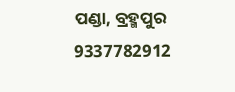ପଣ୍ଡା, ବ୍ରହ୍ମପୁର 9337782912